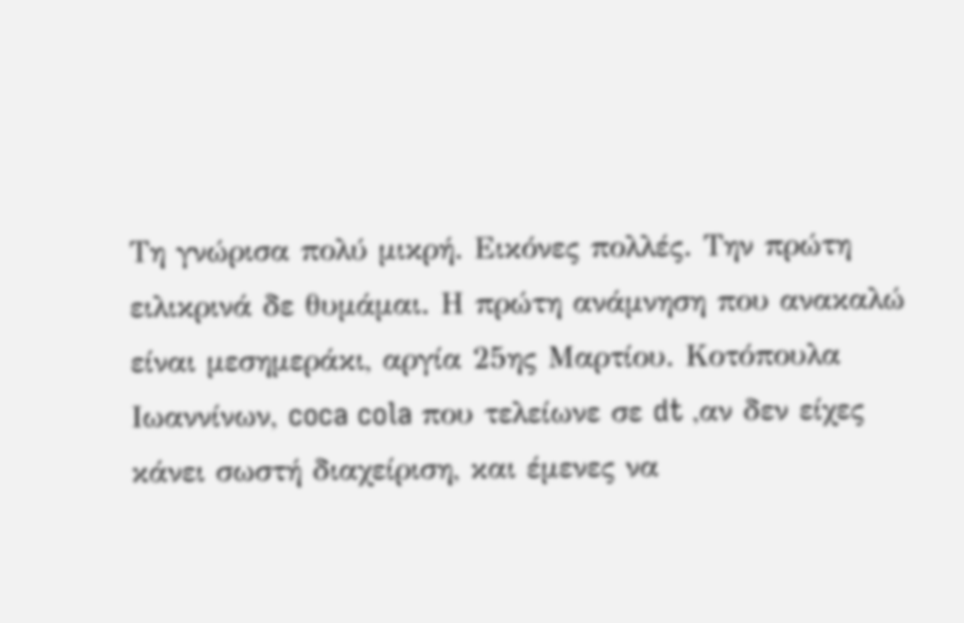Τη γνώρισα πολύ μικρή. Εικόνες πολλές. Την πρώτη ειλικρινά δε θυμάμαι. Η πρώτη ανάμνηση που ανακαλώ είναι μεσημεράκι, αργία 25ης Μαρτίου. Κοτόπουλα Ιωαννίνων, coca cola που τελείωνε σε dt ,αν δεν είχες κάνει σωστή διαχείριση, και έμενες να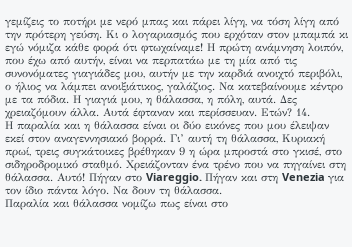γεμίζεις το ποτήρι με νερό μπας και πάρει λίγη, να τόση λίγη από την πρότερη γεύση. Κι ο λογαριασμός που ερχόταν στον μπαμπά κι εγώ νόμιζα κάθε φορά ότι φτωχαίναμε! Η πρώτη ανάμνηση λοιπόν, που έχω από αυτήν, είναι να περπατάω με τη μία από τις συνονόματες γιαγιάδες μου, αυτήν με την καρδιά ανοιχτό περιβόλι, ο ήλιος να λάμπει ανοιξιάτικος, γαλάζιος. Να κατεβαίνουμε κέντρο με τα πόδια. Η γιαγιά μου, η θάλασσα, η πόλη, αυτά. Δες χρειαζόμουν άλλα. Αυτά έφταναν και περίσσευαν. Ετών? 14.
Η παραλία και η θάλασσα είναι οι δύο εικόνες που μου έλειψαν εκεί στον αναγεννησιακό βορρά. Γι’ αυτή τη θάλασσα, Κυριακή πρωί, τρεις συγκάτοικες βρέθηκαν 9 η ώρα μπροστά στο γκισέ, στο σιδηροδρομικό σταθμό. Χρειάζονταν ένα τρένο που να πηγαίνει στη θάλασσα. Αυτό! Πήγαν στο Viareggio. Πήγαν και στη Venezia για τον ίδιο πάντα λόγο. Να δουν τη θάλασσα.
Παραλία και θάλασσα νομίζω πως είναι στο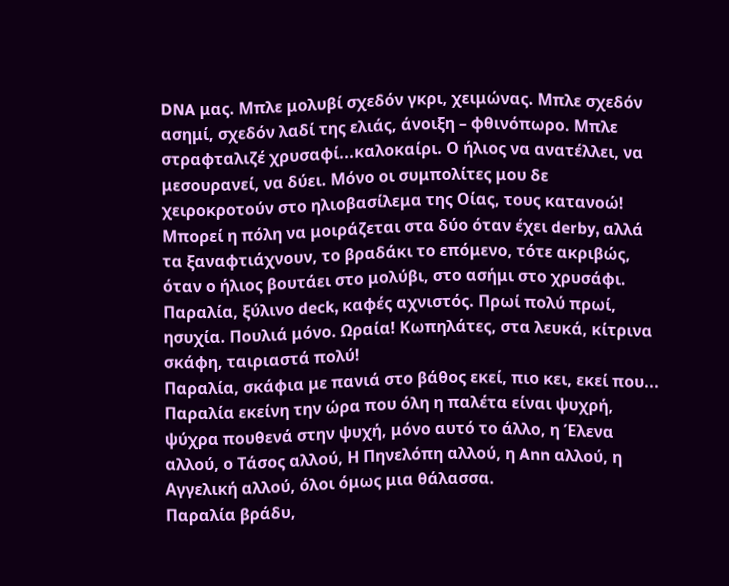DNA μας. Μπλε μολυβί σχεδόν γκρι, χειμώνας. Μπλε σχεδόν ασημί, σχεδόν λαδί της ελιάς, άνοιξη – φθινόπωρο. Μπλε στραφταλιζέ χρυσαφί...καλοκαίρι. Ο ήλιος να ανατέλλει, να μεσουρανεί, να δύει. Μόνο οι συμπολίτες μου δε χειροκροτούν στο ηλιοβασίλεμα της Οίας, τους κατανοώ!
Μπορεί η πόλη να μοιράζεται στα δύο όταν έχει derby, αλλά τα ξαναφτιάχνουν, το βραδάκι το επόμενο, τότε ακριβώς, όταν ο ήλιος βουτάει στο μολύβι, στο ασήμι στο χρυσάφι.
Παραλία, ξύλινο deck, καφές αχνιστός. Πρωί πολύ πρωί, ησυχία. Πουλιά μόνο. Ωραία! Κωπηλάτες, στα λευκά, κίτρινα σκάφη, ταιριαστά πολύ!
Παραλία, σκάφια με πανιά στο βάθος εκεί, πιο κει, εκεί που...
Παραλία εκείνη την ώρα που όλη η παλέτα είναι ψυχρή, ψύχρα πουθενά στην ψυχή, μόνο αυτό το άλλο, η Έλενα αλλού, ο Τάσος αλλού, Η Πηνελόπη αλλού, η Ann αλλού, η Αγγελική αλλού, όλοι όμως μια θάλασσα.
Παραλία βράδυ,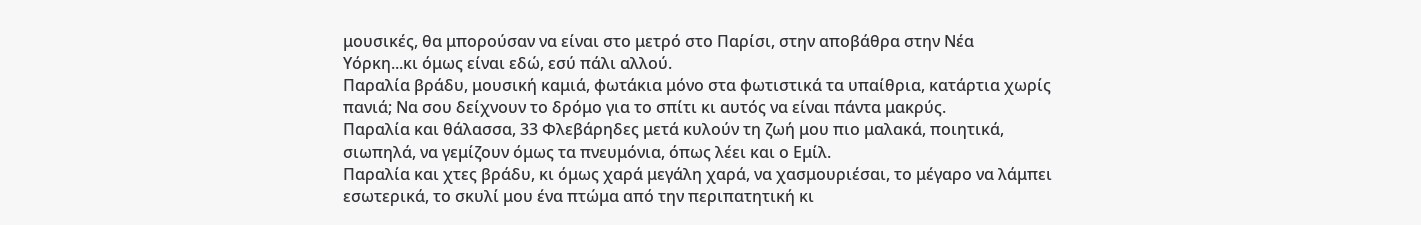μουσικές, θα μπορούσαν να είναι στο μετρό στο Παρίσι, στην αποβάθρα στην Νέα Υόρκη...κι όμως είναι εδώ, εσύ πάλι αλλού.
Παραλία βράδυ, μουσική καμιά, φωτάκια μόνο στα φωτιστικά τα υπαίθρια, κατάρτια χωρίς πανιά; Να σου δείχνουν το δρόμο για το σπίτι κι αυτός να είναι πάντα μακρύς.
Παραλία και θάλασσα, 33 Φλεβάρηδες μετά κυλούν τη ζωή μου πιο μαλακά, ποιητικά, σιωπηλά, να γεμίζουν όμως τα πνευμόνια, όπως λέει και ο Εμίλ.
Παραλία και χτες βράδυ, κι όμως χαρά μεγάλη χαρά, να χασμουριέσαι, το μέγαρο να λάμπει εσωτερικά, το σκυλί μου ένα πτώμα από την περιπατητική κι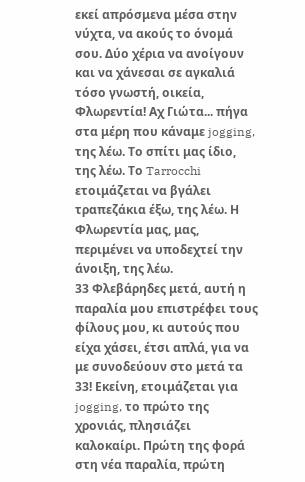εκεί απρόσμενα μέσα στην νύχτα, να ακούς το όνομά σου. Δύο χέρια να ανοίγουν και να χάνεσαι σε αγκαλιά τόσο γνωστή, οικεία, Φλωρεντία! Αχ Γιώτα... πήγα στα μέρη που κάναμε jogging, της λέω. Το σπίτι μας ίδιο, της λέω. Το Tarrocchi ετοιμάζεται να βγάλει τραπεζάκια έξω, της λέω. Η Φλωρεντία μας, μας, περιμένει να υποδεχτεί την άνοιξη, της λέω.
33 Φλεβάρηδες μετά, αυτή η παραλία μου επιστρέφει τους φίλους μου, κι αυτούς που είχα χάσει, έτσι απλά, για να με συνοδεύουν στο μετά τα 33! Εκείνη, ετοιμάζεται για jogging, το πρώτο της χρονιάς, πλησιάζει καλοκαίρι. Πρώτη της φορά στη νέα παραλία, πρώτη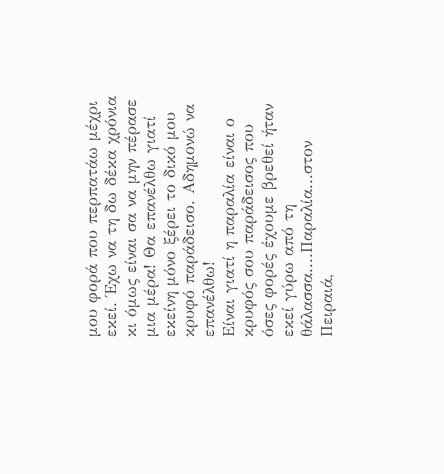μου φορά που περπατάω μέχρι εκεί. Έχω να τη δω δέκα χρόνια κι όμως είναι σα να μην πέρασε μια μέρα! Θα επανέλθω γιατί εκείνη μόνο ξέρει το δικό μου κρυφό παράδεισο. Αδημονώ να επανέλθω!
Είναι γιατί η παραλία είναι ο κρυφός σου παράδεισος που όσες φορές έχουμε βρεθεί ήταν εκεί γύρω από τη θάλασσα....Παραλία...στον Πειραιά,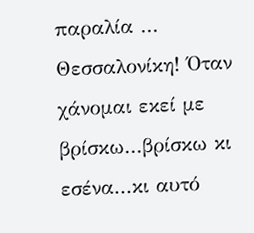παραλία ... Θεσσαλονίκη! Όταν χάνομαι εκεί με βρίσκω...βρίσκω κι εσένα...κι αυτό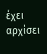έχει αρχίσει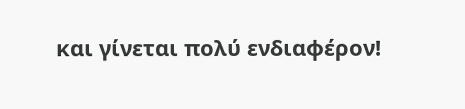και γίνεται πολύ ενδιαφέρον!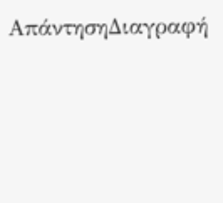ΑπάντησηΔιαγραφή